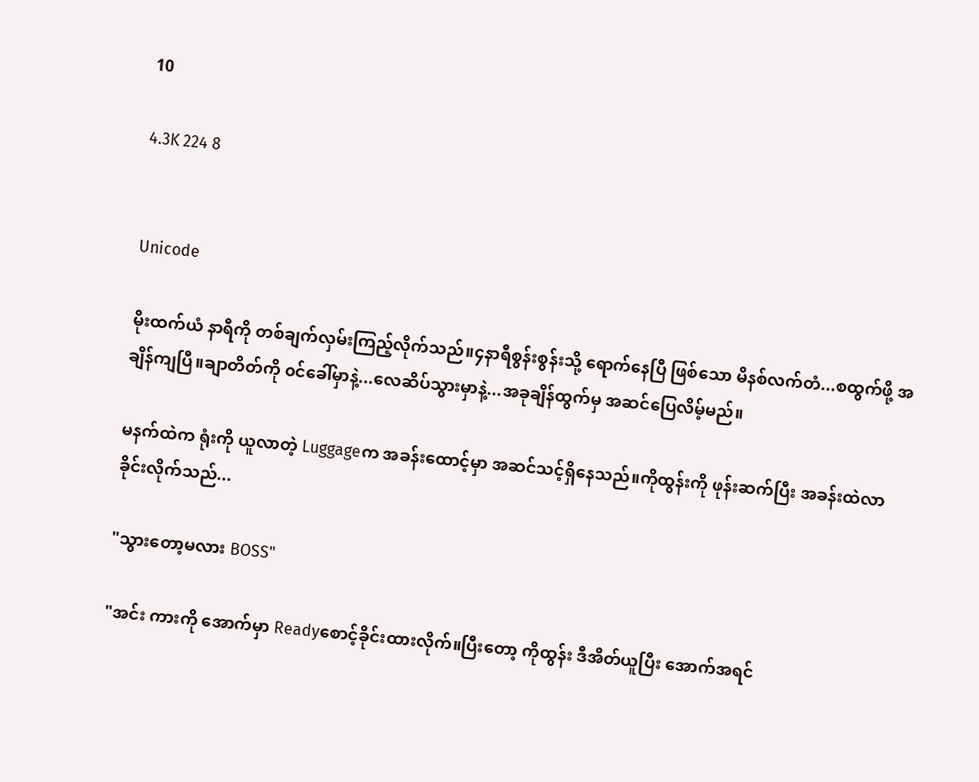10

4.3K 224 8


Unicode

မိုးထက်ယံ နာရီကို တစ်ချက်လှမ်းကြည့်လိုက်သည်။၄နာရီစွန်းစွန်းသို့ ရောက်နေပြီ ဖြစ်သော မိနစ်လက်တံ...စထွက်ဖို့ အချိန်ကျပြီ။ချာတိတ်ကို ၀င်ခေါ်မှာနဲ့...လေဆိပ်သွားမှာနဲ့...အခုချိန်ထွက်မှ အဆင်ပြေလိမ့်မည်။

မနက်ထဲက ရုံးကို ယူလာတဲ့ Luggageက အခန်းထောင့်မှာ အဆင်သင့်ရှိနေသည်။ကိုထွန်းကို ဖုန်းဆက်ပြီး အခန်းထဲလာခိုင်းလိုက်သည်...

"သွားတော့မလား BOSS"

"အင်း ကားကို အောက်မှာ Readyစောင့်ခိုင်းထားလိုက်။ပြီးတော့ ကိုထွန်း ဒီအိတ်ယူပြီး အောက်အရင်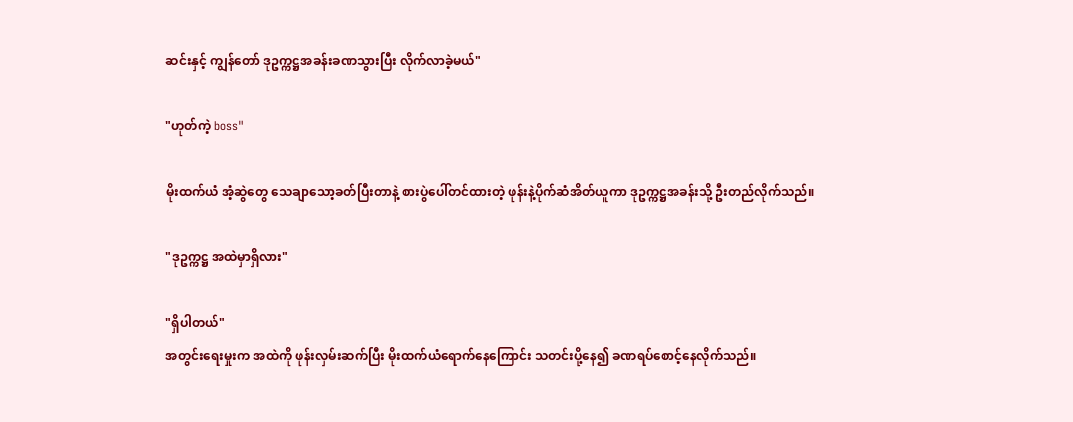ဆင်းနှင့် ကျွန်တော် ဒုဥက္ကဋ္ဌအခန်းခဏသွားပြီး လိုက်လာခဲ့မယ်"

"ဟုတ်ကဲ့ boss"

မိုးထက်ယံ အံ့ဆွဲတွေ သေချာသော့ခတ်ပြီးတာနဲ့ စားပွဲပေါ်တင်ထားတဲ့ ဖုန်းနဲ့ပိုက်ဆံအိတ်ယူကာ ဒုဥက္ကဋ္ဌအခန်းသို့ ဦးတည်လိုက်သည်။

"ဒုဥက္ကဋ္ဌ အထဲမှာရှိလား"

"ရှိပါတယ်"
အတွင်းရေးမှုးက အထဲကို ဖုန်းလှမ်းဆက်ပြီး မိုးထက်ယံရောက်နေကြောင်း သတင်းပို့နေ၍ ခဏရပ်စောင့်နေလိုက်သည်။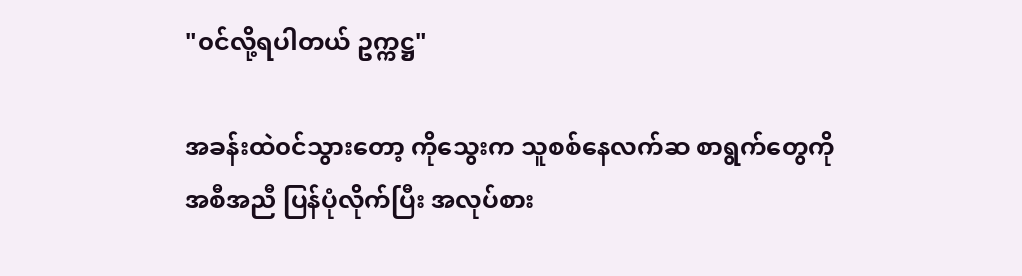"၀င်လို့ရပါတယ် ဥက္ကဋ္ဌ"

အခန်းထဲ၀င်သွားတော့ ကိုသွေးက သူစစ်နေလက်ဆ စာရွက်တွေကို အစီအညီ ပြန်ပုံလိုက်ပြီး အလုပ်စား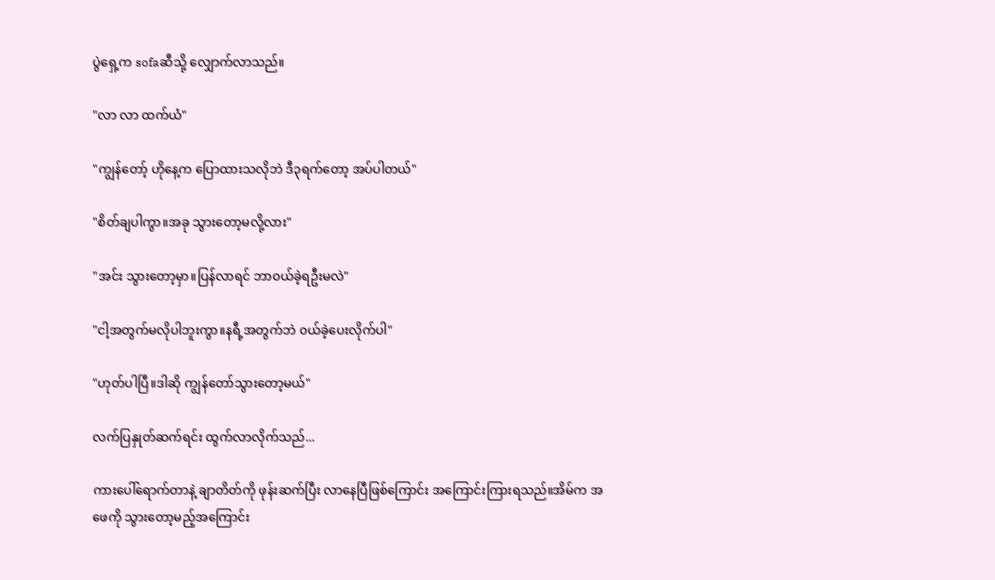ပွဲရှေ့က sofaဆီသို့ လျှောက်လာသည်။

"လာ လာ ထက်ယံ"

"ကျွန်တော့် ဟိုနေ့က ပြောထားသလိုဘဲ ဒီ၃ရက်တော့ အပ်ပါတယ်"

"စိတ်ချပါကွာ။အခု သွားတော့မလို့လား"

"အင်း သွားတော့မှာ။ပြန်လာရင် ဘာ၀ယ်ခဲ့ရဦးမလဲ"

"ငါ့အတွက်မလိုပါဘူးကွာ။နရီ့အတွက်ဘဲ ၀ယ်ခဲ့ပေးလိုက်ပါ"

"ဟုတ်ပါပြီ။ဒါဆို ကျွန်တော်သွားတော့မယ်"

လက်ပြနှုတ်ဆက်ရင်း ထွက်လာလိုက်သည်...

ကားပေါ်ရောက်တာနဲ့ ချာတိတ်ကို ဖုန်းဆက်ပြီး လာနေပြီဖြစ်ကြောင်း အကြောင်းကြားရသည်။အိမ်က အဖေကို သွားတော့မည့်အကြောင်း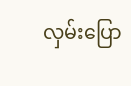လှမ်းပြော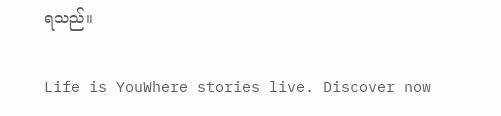ရသည်။

Life is YouWhere stories live. Discover now